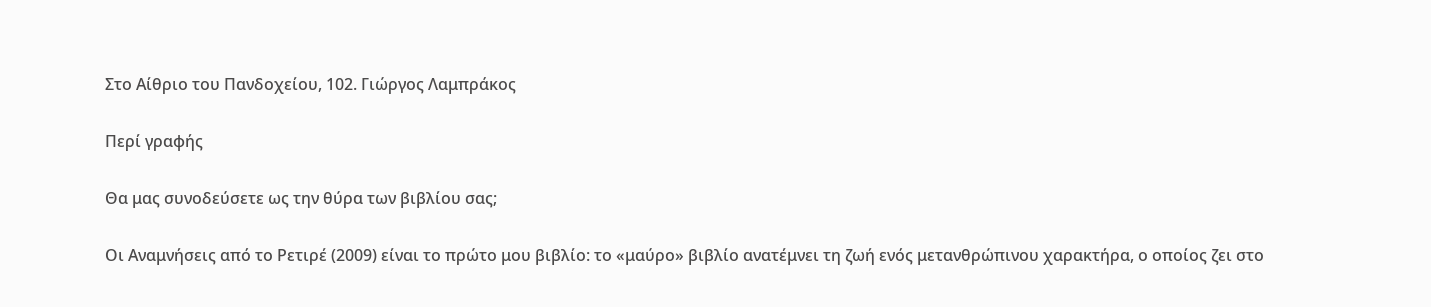Στο Αίθριο του Πανδοχείου, 102. Γιώργος Λαμπράκος

Περί γραφής

Θα μας συνοδεύσετε ως την θύρα των βιβλίου σας;

Οι Αναμνήσεις από το Ρετιρέ (2009) είναι το πρώτο μου βιβλίο: το «μαύρο» βιβλίο ανατέμνει τη ζωή ενός μετανθρώπινου χαρακτήρα, ο οποίος ζει στο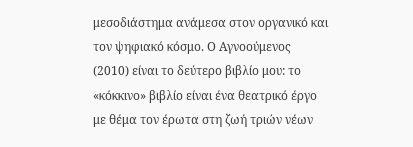μεσοδιάστημα ανάμεσα στον οργανικό και τον ψηφιακό κόσμο. Ο Αγνοούμενος (2010) είναι το δεύτερο βιβλίο μου: το «κόκκινο» βιβλίο είναι ένα θεατρικό έργο με θέμα τον έρωτα στη ζωή τριών νέων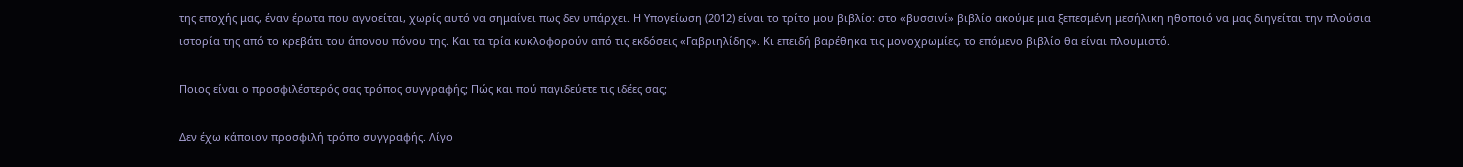της εποχής μας, έναν έρωτα που αγνοείται, χωρίς αυτό να σημαίνει πως δεν υπάρχει. Η Υπογείωση (2012) είναι το τρίτο μου βιβλίο: στο «βυσσινί» βιβλίο ακούμε μια ξεπεσμένη μεσήλικη ηθοποιό να μας διηγείται την πλούσια ιστορία της από το κρεβάτι του άπονου πόνου της. Και τα τρία κυκλοφορούν από τις εκδόσεις «Γαβριηλίδης». Κι επειδή βαρέθηκα τις μονοχρωμίες, το επόμενο βιβλίο θα είναι πλουμιστό.

Ποιος είναι ο προσφιλέστερός σας τρόπος συγγραφής; Πώς και πού παγιδεύετε τις ιδέες σας;

Δεν έχω κάποιον προσφιλή τρόπο συγγραφής. Λίγο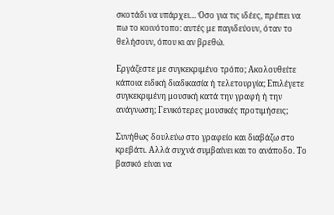σκοτάδι να υπάρχει… Όσο για τις ιδέες, πρέπει να πω το κοινότοπο: αυτές με παγιδεύουν, όταν το θελήσουν, όπου κι αν βρεθώ.

Εργάζεστε με συγκεκριμένο τρόπο; Ακολουθείτε κάποια ειδική διαδικασία ή τελετουργία; Επιλέγετε συγκεκριμένη μουσική κατά την γραφή ή την ανάγνωση; Γενικότερες μουσικές προτιμήσεις;

Συνήθως δουλεύω στο γραφείο και διαβάζω στο κρεβάτι. Αλλά συχνά συμβαίνει και το ανάποδο. Το βασικό είναι να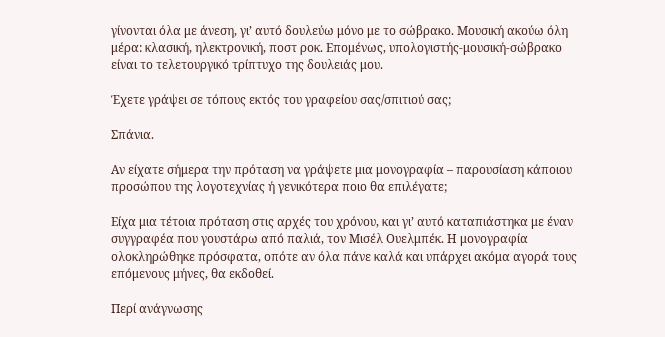γίνονται όλα με άνεση, γι’ αυτό δουλεύω μόνο με το σώβρακο. Μουσική ακούω όλη μέρα: κλασική, ηλεκτρονική, ποστ ροκ. Επομένως, υπολογιστής-μουσική-σώβρακο είναι το τελετουργικό τρίπτυχο της δουλειάς μου.

Έχετε γράψει σε τόπους εκτός του γραφείου σας/σπιτιού σας;

Σπάνια.

Αν είχατε σήμερα την πρόταση να γράψετε μια μονογραφία – παρουσίαση κάποιου προσώπου της λογοτεχνίας ή γενικότερα ποιο θα επιλέγατε;

Είχα μια τέτοια πρόταση στις αρχές του χρόνου, και γι’ αυτό καταπιάστηκα με έναν συγγραφέα που γουστάρω από παλιά, τον Μισέλ Ουελμπέκ. Η μονογραφία ολοκληρώθηκε πρόσφατα, οπότε αν όλα πάνε καλά και υπάρχει ακόμα αγορά τους επόμενους μήνες, θα εκδοθεί.

Περί ανάγνωσης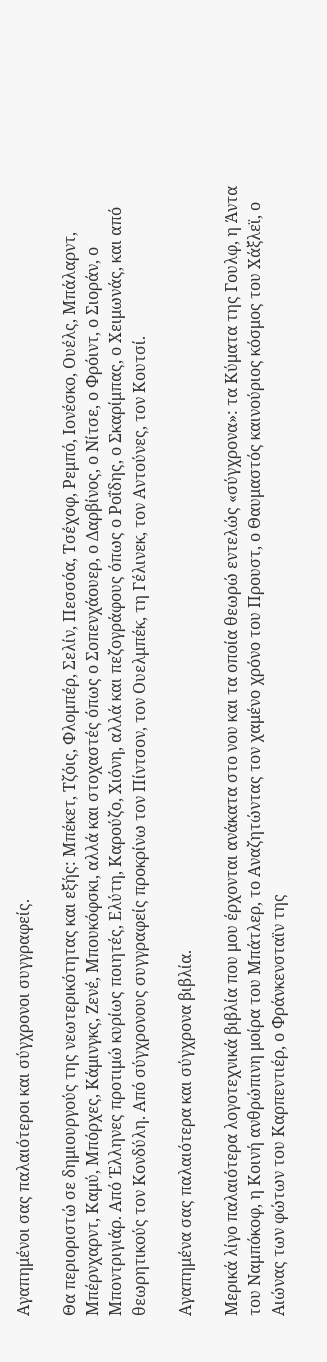Αγαπημένοι σας παλαιότεροι και σύγχρονοι συγγραφείς.

Θα περιοριστώ σε δημιουργούς της νεωτερικότητας και εξής: Μπέκετ, Τζόις, Φλομπέρ, Σελίν, Πεσσόα, Τσέχοφ, Ρεμπό, Ιονέσκο, Ουέλς, Μπάλαρντ, Μπέρνχαρντ, Καμύ, Μπόρχες, Κάμινγκς, Ζενέ, Μπουκόφσκι, αλλά και στοχαστές όπως ο Σοπενχάουερ, ο Δαρβίνος, ο Νίτσε, ο Φρόιντ, ο Σιοράν, ο Μποντριγιάρ. Από Έλληνες προτιμώ κυρίως ποιητές, Ελύτη, Καρούζο, Χιόνη, αλλά και πεζογράφους όπως ο Ροΐδης, ο Σκαρίμπας, ο Χειμωνάς, και από θεωρητικούς τον Κονδύλη. Από σύγχρονους συγγραφείς προκρίνω τον Πίντσον, τον Ουελμπέκ, τη Γέλινεκ, τον Αντούνες, τον Κουτσί.

Αγαπημένα σας παλαιότερα και σύγχρονα βιβλία.

Μερικά λίγο παλαιότερα λογοτεχνικά βιβλία που μου έρχονται ανάκατα στο νου και τα οποία θεωρώ εντελώς «σύγχρονα»: τα Κύματα της Γουλφ, η Άντα του Ναμπόκοφ, η Κοινή ανθρώπινη μοίρα του Μπάτλερ, το Αναζητώντας τον χαμένο χρόνο του Προυστ, ο Θαυμαστός καινούριος κόσμος του Χάξλεϊ, ο Αιώνας των φώτων του Καρπεντιέρ, ο Φράνκενσταϊν της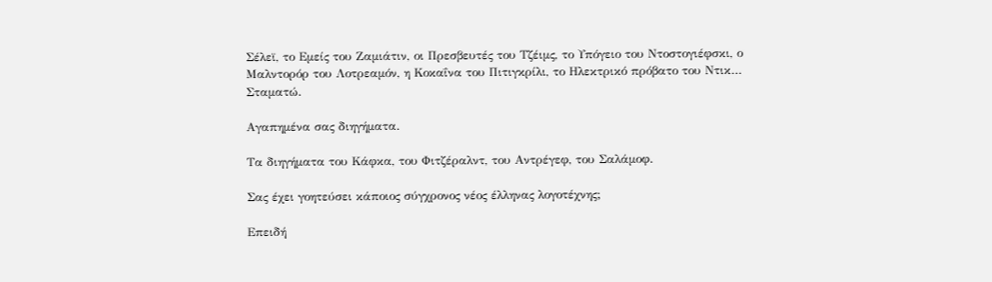Σέλεϊ, το Εμείς του Ζαμιάτιν, οι Πρεσβευτές του Τζέιμς, το Υπόγειο του Ντοστογιέφσκι, ο Μαλντορόρ του Λοτρεαμόν, η Κοκαΐνα του Πιτιγκρίλι, το Ηλεκτρικό πρόβατο του Ντικ… Σταματώ.

Αγαπημένα σας διηγήματα.

Τα διηγήματα του Κάφκα, του Φιτζέραλντ, του Αντρέγεφ, του Σαλάμοφ.

Σας έχει γοητεύσει κάποιος σύγχρονος νέος έλληνας λογοτέχνης;

Επειδή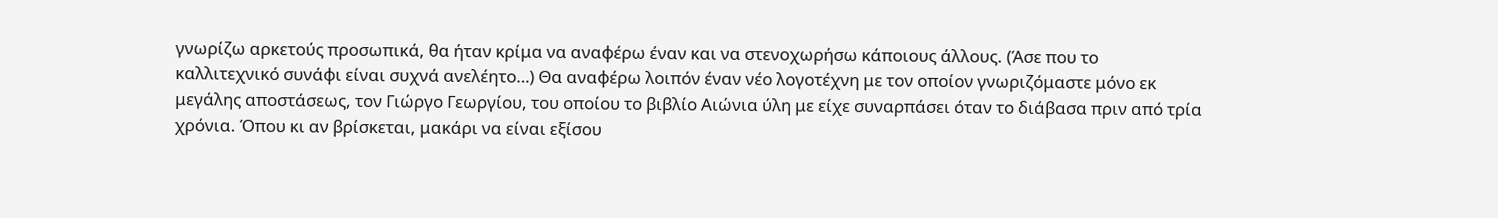γνωρίζω αρκετούς προσωπικά, θα ήταν κρίμα να αναφέρω έναν και να στενοχωρήσω κάποιους άλλους. (Άσε που το καλλιτεχνικό συνάφι είναι συχνά ανελέητο…) Θα αναφέρω λοιπόν έναν νέο λογοτέχνη με τον οποίον γνωριζόμαστε μόνο εκ μεγάλης αποστάσεως, τον Γιώργο Γεωργίου, του οποίου το βιβλίο Αιώνια ύλη με είχε συναρπάσει όταν το διάβασα πριν από τρία χρόνια. Όπου κι αν βρίσκεται, μακάρι να είναι εξίσου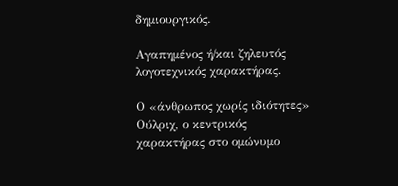δημιουργικός.

Αγαπημένος ή/και ζηλευτός λογοτεχνικός χαρακτήρας.

Ο «άνθρωπος χωρίς ιδιότητες» Ούλριχ, ο κεντρικός χαρακτήρας στο ομώνυμο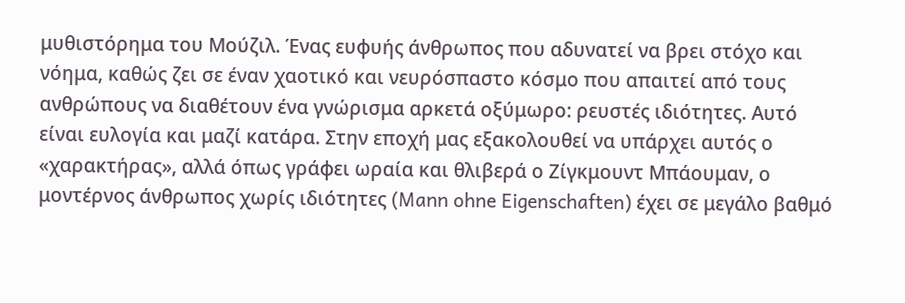μυθιστόρημα του Μούζιλ. Ένας ευφυής άνθρωπος που αδυνατεί να βρει στόχο και νόημα, καθώς ζει σε έναν χαοτικό και νευρόσπαστο κόσμο που απαιτεί από τους ανθρώπους να διαθέτουν ένα γνώρισμα αρκετά οξύμωρο: ρευστές ιδιότητες. Αυτό είναι ευλογία και μαζί κατάρα. Στην εποχή μας εξακολουθεί να υπάρχει αυτός ο «χαρακτήρας», αλλά όπως γράφει ωραία και θλιβερά ο Ζίγκμουντ Μπάουμαν, ο μοντέρνος άνθρωπος χωρίς ιδιότητες (Mann ohne Eigenschaften) έχει σε μεγάλο βαθμό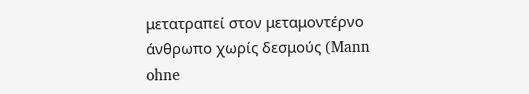μετατραπεί στον μεταμοντέρνο άνθρωπο χωρίς δεσμούς (Mann ohne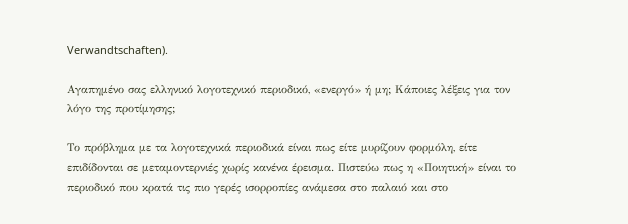Verwandtschaften).

Αγαπημένο σας ελληνικό λογοτεχνικό περιοδικό, «ενεργό» ή μη; Κάποιες λέξεις για τον λόγο της προτίμησης;

Το πρόβλημα με τα λογοτεχνικά περιοδικά είναι πως είτε μυρίζουν φορμόλη, είτε επιδίδονται σε μεταμοντερνιές χωρίς κανένα έρεισμα. Πιστεύω πως η «Ποιητική» είναι το περιοδικό που κρατά τις πιο γερές ισορροπίες ανάμεσα στο παλαιό και στο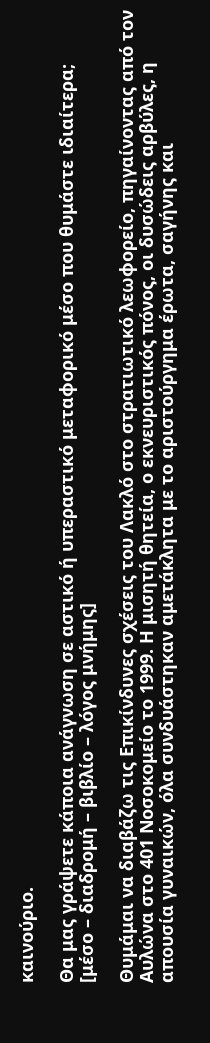καινούριο.

Θα μας γράψετε κάποια ανάγνωση σε αστικό ή υπεραστικό μεταφορικό μέσο που θυμάστε ιδιαίτερα;  [μέσο – διαδρομή – βιβλίο – λόγος μνήμης]

Θυμάμαι να διαβάζω τις Επικίνδυνες σχέσεις του Λακλό στο στρατιωτικό λεωφορείο, πηγαίνοντας από τον Αυλώνα στο 401 Νοσοκομείο το 1999. Η μισητή θητεία, ο εκνευριστικός πόνος, οι δυσώδεις αρβύλες, η απουσία γυναικών, όλα συνδυάστηκαν αμετάκλητα με το αριστούργημα έρωτα, σαγήνης και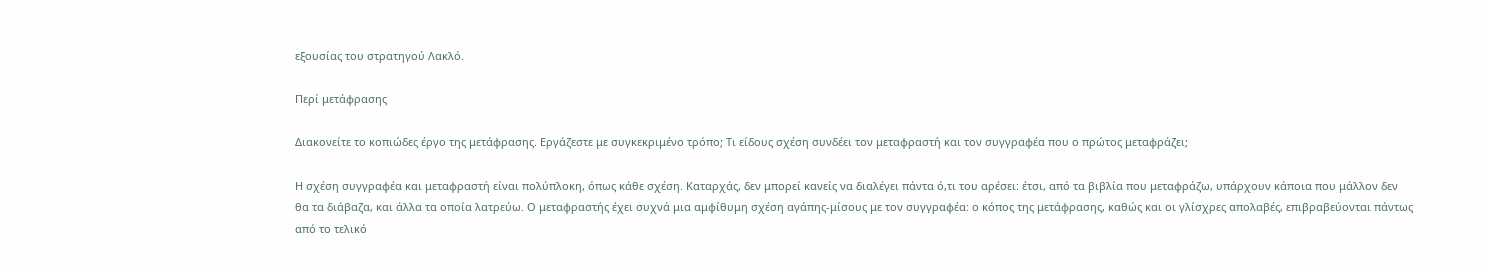εξουσίας του στρατηγού Λακλό.

Περί μετάφρασης

Διακονείτε το κοπιώδες έργο της μετάφρασης. Εργάζεστε με συγκεκριμένο τρόπο; Τι είδους σχέση συνδέει τον μεταφραστή και τον συγγραφέα που ο πρώτος μεταφράζει;

Η σχέση συγγραφέα και μεταφραστή είναι πολύπλοκη, όπως κάθε σχέση. Καταρχάς, δεν μπορεί κανείς να διαλέγει πάντα ό,τι του αρέσει: έτσι, από τα βιβλία που μεταφράζω, υπάρχουν κάποια που μάλλον δεν θα τα διάβαζα, και άλλα τα οποία λατρεύω. Ο μεταφραστής έχει συχνά μια αμφίθυμη σχέση αγάπης-μίσους με τον συγγραφέα: ο κόπος της μετάφρασης, καθώς και οι γλίσχρες απολαβές, επιβραβεύονται πάντως από το τελικό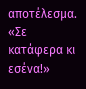αποτέλεσμα. «Σε κατάφερα κι εσένα!»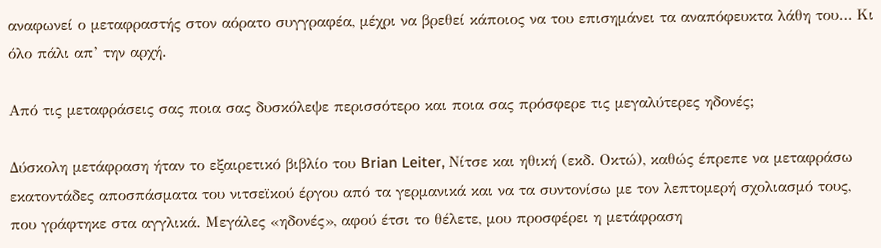αναφωνεί ο μεταφραστής στον αόρατο συγγραφέα, μέχρι να βρεθεί κάποιος να του επισημάνει τα αναπόφευκτα λάθη του… Κι όλο πάλι απ’ την αρχή.

Από τις μεταφράσεις σας ποια σας δυσκόλεψε περισσότερο και ποια σας πρόσφερε τις μεγαλύτερες ηδονές;

Δύσκολη μετάφραση ήταν το εξαιρετικό βιβλίο του Brian Leiter, Νίτσε και ηθική (εκδ. Οκτώ), καθώς έπρεπε να μεταφράσω εκατοντάδες αποσπάσματα του νιτσεϊκού έργου από τα γερμανικά και να τα συντονίσω με τον λεπτομερή σχολιασμό τους, που γράφτηκε στα αγγλικά. Μεγάλες «ηδονές», αφού έτσι το θέλετε, μου προσφέρει η μετάφραση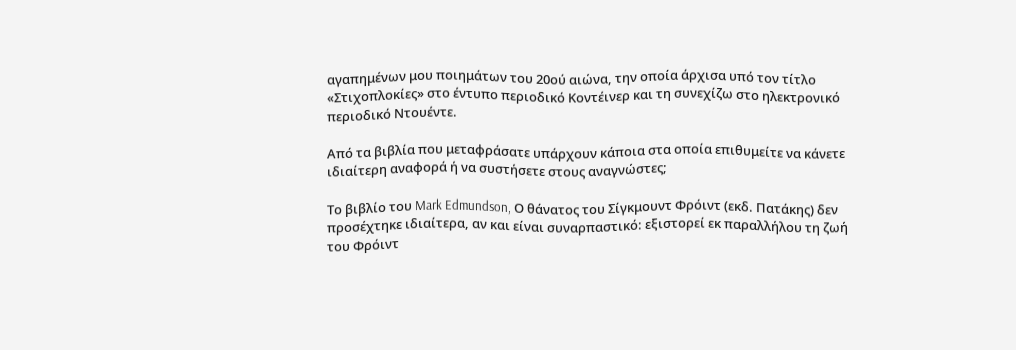αγαπημένων μου ποιημάτων του 20ού αιώνα, την οποία άρχισα υπό τον τίτλο «Στιχοπλοκίες» στο έντυπο περιοδικό Κοντέινερ και τη συνεχίζω στο ηλεκτρονικό περιοδικό Ντουέντε.

Από τα βιβλία που μεταφράσατε υπάρχουν κάποια στα οποία επιθυμείτε να κάνετε ιδιαίτερη αναφορά ή να συστήσετε στους αναγνώστες;

Το βιβλίο του Mark Edmundson, Ο θάνατος του Σίγκμουντ Φρόιντ (εκδ. Πατάκης) δεν προσέχτηκε ιδιαίτερα, αν και είναι συναρπαστικό: εξιστορεί εκ παραλλήλου τη ζωή του Φρόιντ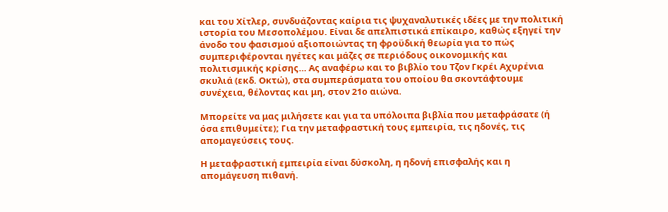και του Χίτλερ, συνδυάζοντας καίρια τις ψυχαναλυτικές ιδέες με την πολιτική ιστορία του Μεσοπολέμου. Είναι δε απελπιστικά επίκαιρο, καθώς εξηγεί την άνοδο του φασισμού αξιοποιώντας τη φροϋδική θεωρία για το πώς συμπεριφέρονται ηγέτες και μάζες σε περιόδους οικονομικής και πολιτισμικής κρίσης… Ας αναφέρω και το βιβλίο του Τζον Γκρέι Αχυρένια σκυλιά (εκδ. Οκτώ), στα συμπεράσματα του οποίου θα σκοντάφτουμε συνέχεια, θέλοντας και μη, στον 21ο αιώνα.

Μπορείτε να μας μιλήσετε και για τα υπόλοιπα βιβλία που μεταφράσατε (ή όσα επιθυμείτε); Για την μεταφραστική τους εμπειρία, τις ηδονές, τις απομαγεύσεις τους.

Η μεταφραστική εμπειρία είναι δύσκολη, η ηδονή επισφαλής και η απομάγευση πιθανή.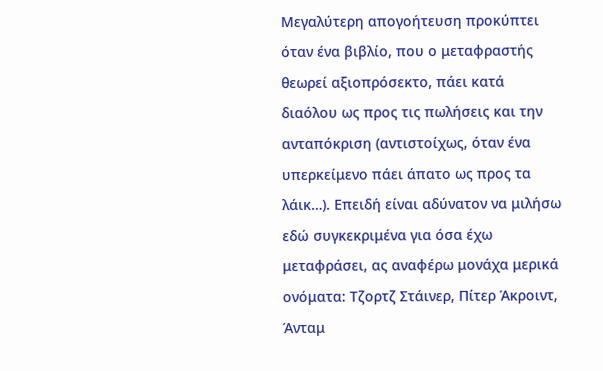Μεγαλύτερη απογοήτευση προκύπτει όταν ένα βιβλίο, που ο μεταφραστής θεωρεί αξιοπρόσεκτο, πάει κατά διαόλου ως προς τις πωλήσεις και την ανταπόκριση (αντιστοίχως, όταν ένα υπερκείμενο πάει άπατο ως προς τα λάικ…). Επειδή είναι αδύνατον να μιλήσω εδώ συγκεκριμένα για όσα έχω μεταφράσει, ας αναφέρω μονάχα μερικά ονόματα: Τζορτζ Στάινερ, Πίτερ Άκροιντ, Άνταμ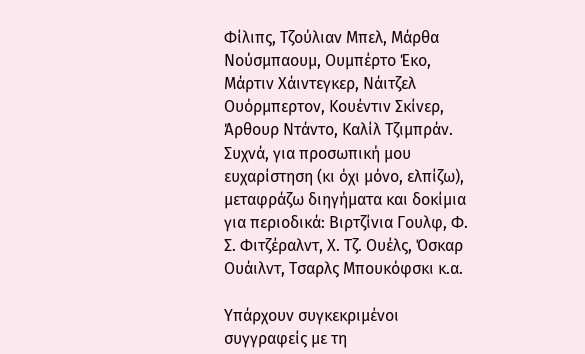Φίλιπς, Τζούλιαν Μπελ, Μάρθα Νούσμπαουμ, Ουμπέρτο Έκο, Μάρτιν Χάιντεγκερ, Νάιτζελ Ουόρμπερτον, Κουέντιν Σκίνερ, Άρθουρ Ντάντο, Καλίλ Τζιμπράν. Συχνά, για προσωπική μου ευχαρίστηση (κι όχι μόνο, ελπίζω), μεταφράζω διηγήματα και δοκίμια για περιοδικά: Βιρτζίνια Γουλφ, Φ. Σ. Φιτζέραλντ, Χ. Τζ. Ουέλς, Όσκαρ Ουάιλντ, Τσαρλς Μπουκόφσκι κ.α.

Υπάρχουν συγκεκριμένοι συγγραφείς με τη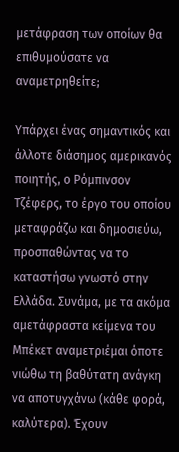μετάφραση των οποίων θα επιθυμούσατε να αναμετρηθείτε;

Υπάρχει ένας σημαντικός και άλλοτε διάσημος αμερικανός ποιητής, ο Ρόμπινσον Τζέφερς, το έργο του οποίου μεταφράζω και δημοσιεύω, προσπαθώντας να το καταστήσω γνωστό στην Ελλάδα. Συνάμα, με τα ακόμα αμετάφραστα κείμενα του Μπέκετ αναμετριέμαι όποτε νιώθω τη βαθύτατη ανάγκη να αποτυγχάνω (κάθε φορά, καλύτερα). Έχουν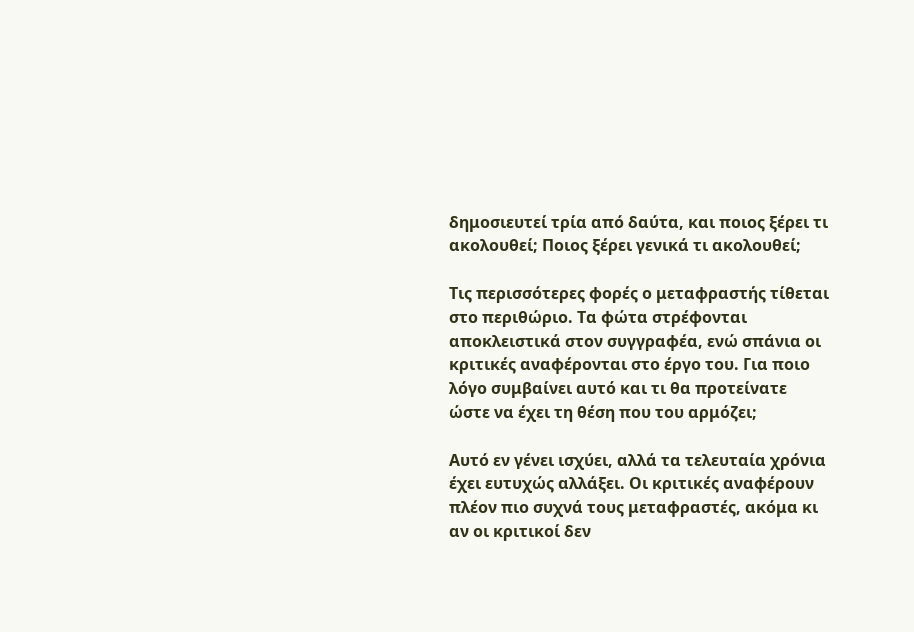δημοσιευτεί τρία από δαύτα, και ποιος ξέρει τι ακολουθεί; Ποιος ξέρει γενικά τι ακολουθεί;

Τις περισσότερες φορές ο μεταφραστής τίθεται στο περιθώριο. Τα φώτα στρέφονται αποκλειστικά στον συγγραφέα, ενώ σπάνια οι κριτικές αναφέρονται στο έργο του. Για ποιο λόγο συμβαίνει αυτό και τι θα προτείνατε ώστε να έχει τη θέση που του αρμόζει;

Αυτό εν γένει ισχύει, αλλά τα τελευταία χρόνια έχει ευτυχώς αλλάξει. Οι κριτικές αναφέρουν πλέον πιο συχνά τους μεταφραστές, ακόμα κι αν οι κριτικοί δεν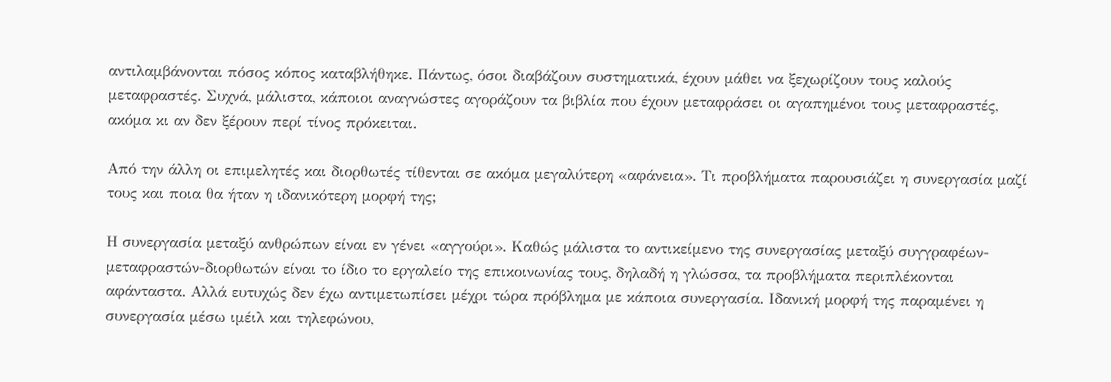αντιλαμβάνονται πόσος κόπος καταβλήθηκε. Πάντως, όσοι διαβάζουν συστηματικά, έχουν μάθει να ξεχωρίζουν τους καλούς μεταφραστές. Συχνά, μάλιστα, κάποιοι αναγνώστες αγοράζουν τα βιβλία που έχουν μεταφράσει οι αγαπημένοι τους μεταφραστές, ακόμα κι αν δεν ξέρουν περί τίνος πρόκειται.

Από την άλλη οι επιμελητές και διορθωτές τίθενται σε ακόμα μεγαλύτερη «αφάνεια». Τι προβλήματα παρουσιάζει η συνεργασία μαζί τους και ποια θα ήταν η ιδανικότερη μορφή της;

Η συνεργασία μεταξύ ανθρώπων είναι εν γένει «αγγούρι». Καθώς μάλιστα το αντικείμενο της συνεργασίας μεταξύ συγγραφέων-μεταφραστών-διορθωτών είναι το ίδιο το εργαλείο της επικοινωνίας τους, δηλαδή η γλώσσα, τα προβλήματα περιπλέκονται αφάνταστα. Αλλά ευτυχώς δεν έχω αντιμετωπίσει μέχρι τώρα πρόβλημα με κάποια συνεργασία. Ιδανική μορφή της παραμένει η συνεργασία μέσω ιμέιλ και τηλεφώνου,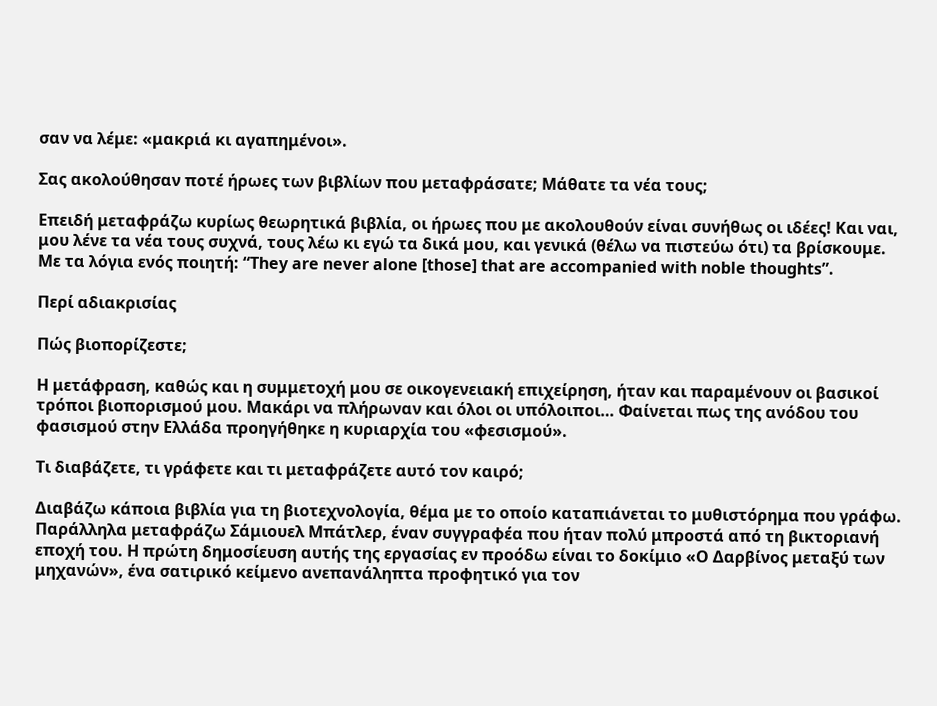σαν να λέμε: «μακριά κι αγαπημένοι».

Σας ακολούθησαν ποτέ ήρωες των βιβλίων που μεταφράσατε; Μάθατε τα νέα τους;

Επειδή μεταφράζω κυρίως θεωρητικά βιβλία, οι ήρωες που με ακολουθούν είναι συνήθως οι ιδέες! Και ναι, μου λένε τα νέα τους συχνά, τους λέω κι εγώ τα δικά μου, και γενικά (θέλω να πιστεύω ότι) τα βρίσκουμε. Με τα λόγια ενός ποιητή: “They are never alone [those] that are accompanied with noble thoughts”.

Περί αδιακρισίας

Πώς βιοπορίζεστε;

Η μετάφραση, καθώς και η συμμετοχή μου σε οικογενειακή επιχείρηση, ήταν και παραμένουν οι βασικοί τρόποι βιοπορισμού μου. Μακάρι να πλήρωναν και όλοι οι υπόλοιποι… Φαίνεται πως της ανόδου του φασισμού στην Ελλάδα προηγήθηκε η κυριαρχία του «φεσισμού».

Τι διαβάζετε, τι γράφετε και τι μεταφράζετε αυτό τον καιρό;

Διαβάζω κάποια βιβλία για τη βιοτεχνολογία, θέμα με το οποίο καταπιάνεται το μυθιστόρημα που γράφω. Παράλληλα μεταφράζω Σάμιουελ Μπάτλερ, έναν συγγραφέα που ήταν πολύ μπροστά από τη βικτοριανή εποχή του. Η πρώτη δημοσίευση αυτής της εργασίας εν προόδω είναι το δοκίμιο «Ο Δαρβίνος μεταξύ των μηχανών», ένα σατιρικό κείμενο ανεπανάληπτα προφητικό για τον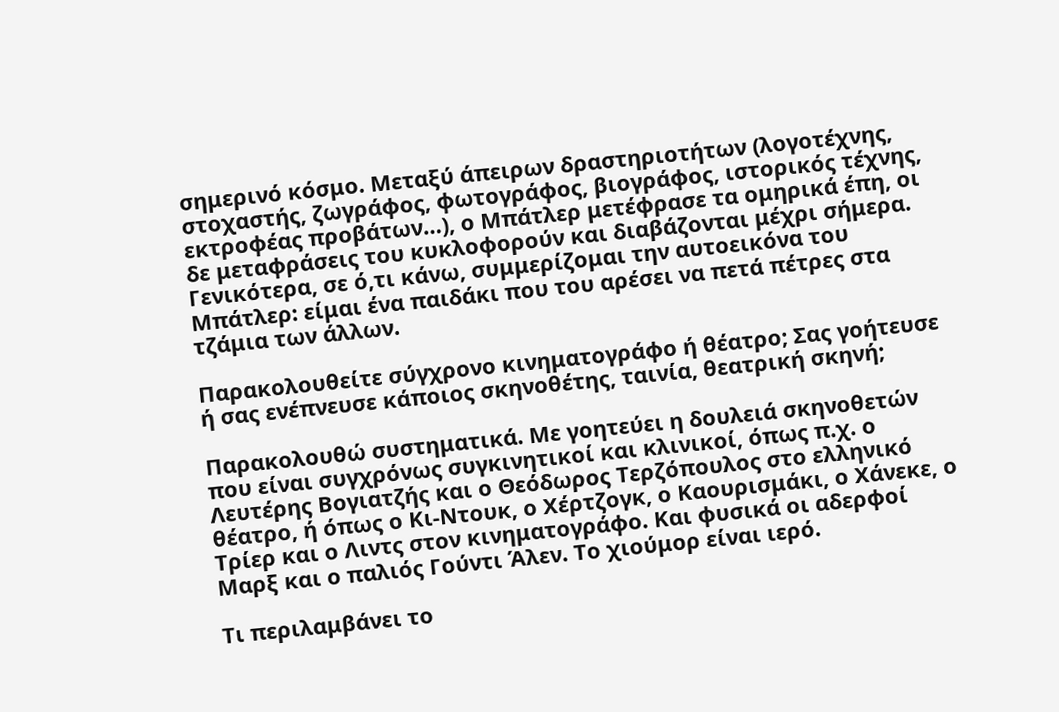σημερινό κόσμο. Μεταξύ άπειρων δραστηριοτήτων (λογοτέχνης, στοχαστής, ζωγράφος, φωτογράφος, βιογράφος, ιστορικός τέχνης, εκτροφέας προβάτων…), ο Μπάτλερ μετέφρασε τα ομηρικά έπη, οι δε μεταφράσεις του κυκλοφορούν και διαβάζονται μέχρι σήμερα. Γενικότερα, σε ό,τι κάνω, συμμερίζομαι την αυτοεικόνα του Μπάτλερ: είμαι ένα παιδάκι που του αρέσει να πετά πέτρες στα τζάμια των άλλων.

Παρακολουθείτε σύγχρονο κινηματογράφο ή θέατρο; Σας γοήτευσε ή σας ενέπνευσε κάποιος σκηνοθέτης, ταινία, θεατρική σκηνή;

Παρακολουθώ συστηματικά. Με γοητεύει η δουλειά σκηνοθετών που είναι συγχρόνως συγκινητικοί και κλινικοί, όπως π.χ. ο Λευτέρης Βογιατζής και ο Θεόδωρος Τερζόπουλος στο ελληνικό θέατρο, ή όπως ο Κι-Ντουκ, ο Χέρτζογκ, ο Καουρισμάκι, ο Χάνεκε, ο Τρίερ και ο Λιντς στον κινηματογράφο. Και φυσικά οι αδερφοί Μαρξ και ο παλιός Γούντι Άλεν. Το χιούμορ είναι ιερό.

Τι περιλαμβάνει το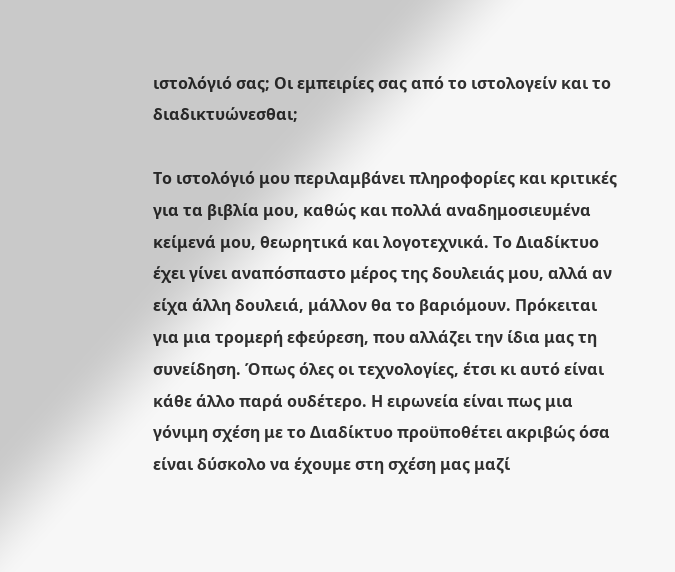ιστολόγιό σας; Οι εμπειρίες σας από το ιστολογείν και το διαδικτυώνεσθαι;

Το ιστολόγιό μου περιλαμβάνει πληροφορίες και κριτικές για τα βιβλία μου, καθώς και πολλά αναδημοσιευμένα κείμενά μου, θεωρητικά και λογοτεχνικά. Το Διαδίκτυο έχει γίνει αναπόσπαστο μέρος της δουλειάς μου, αλλά αν είχα άλλη δουλειά, μάλλον θα το βαριόμουν. Πρόκειται για μια τρομερή εφεύρεση, που αλλάζει την ίδια μας τη συνείδηση. Όπως όλες οι τεχνολογίες, έτσι κι αυτό είναι κάθε άλλο παρά ουδέτερο. Η ειρωνεία είναι πως μια γόνιμη σχέση με το Διαδίκτυο προϋποθέτει ακριβώς όσα είναι δύσκολο να έχουμε στη σχέση μας μαζί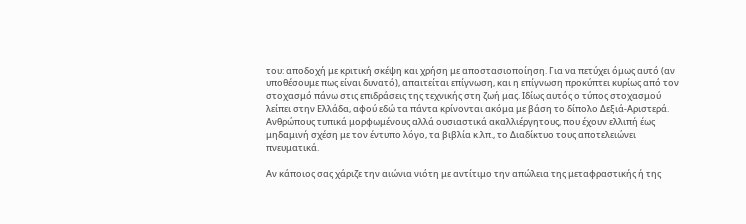του: αποδοχή με κριτική σκέψη και χρήση με αποστασιοποίηση. Για να πετύχει όμως αυτό (αν υποθέσουμε πως είναι δυνατό), απαιτείται επίγνωση, και η επίγνωση προκύπτει κυρίως από τον στοχασμό πάνω στις επιδράσεις της τεχνικής στη ζωή μας. Ιδίως αυτός ο τύπος στοχασμού λείπει στην Ελλάδα, αφού εδώ τα πάντα κρίνονται ακόμα με βάση το δίπολο Δεξιά-Αριστερά. Ανθρώπους τυπικά μορφωμένους αλλά ουσιαστικά ακαλλιέργητους, που έχουν ελλιπή έως μηδαμινή σχέση με τον έντυπο λόγο, τα βιβλία κ.λπ., το Διαδίκτυο τους αποτελειώνει πνευματικά.

Αν κάποιος σας χάριζε την αιώνια νιότη με αντίτιμο την απώλεια της μεταφραστικής ή της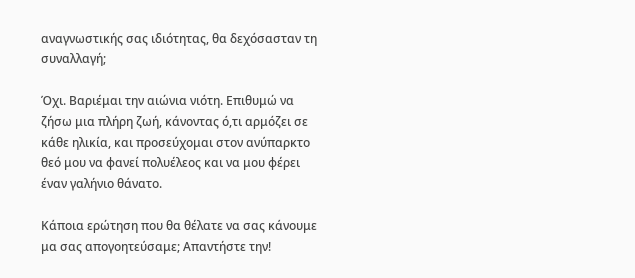αναγνωστικής σας ιδιότητας, θα δεχόσασταν τη συναλλαγή;

Όχι. Βαριέμαι την αιώνια νιότη. Επιθυμώ να ζήσω μια πλήρη ζωή, κάνοντας ό,τι αρμόζει σε κάθε ηλικία, και προσεύχομαι στον ανύπαρκτο θεό μου να φανεί πολυέλεος και να μου φέρει έναν γαλήνιο θάνατο.

Κάποια ερώτηση που θα θέλατε να σας κάνουμε μα σας απογοητεύσαμε; Απαντήστε την!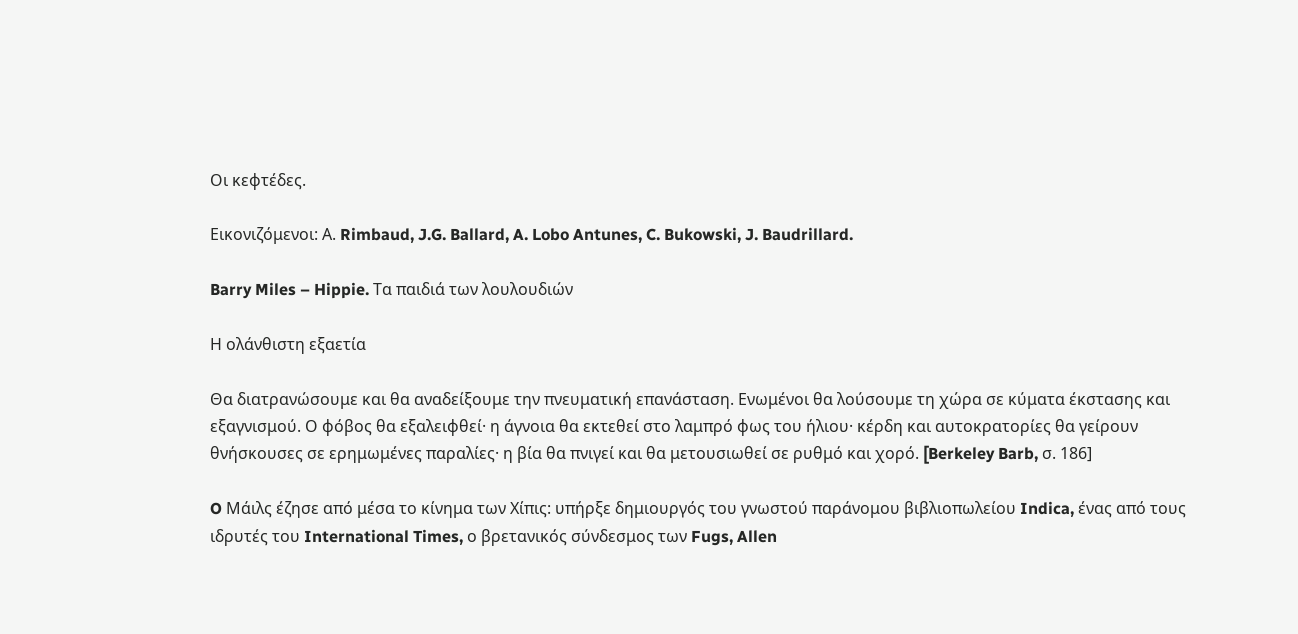Οι κεφτέδες.

Εικονιζόμενοι: Α. Rimbaud, J.G. Ballard, A. Lobo Antunes, C. Bukowski, J. Baudrillard.

Barry Miles – Hippie. Τα παιδιά των λουλουδιών

Η ολάνθιστη εξαετία

Θα διατρανώσουμε και θα αναδείξουμε την πνευματική επανάσταση. Ενωμένοι θα λούσουμε τη χώρα σε κύματα έκστασης και εξαγνισμού. Ο φόβος θα εξαλειφθεί· η άγνοια θα εκτεθεί στο λαμπρό φως του ήλιου· κέρδη και αυτοκρατορίες θα γείρουν θνήσκουσες σε ερημωμένες παραλίες· η βία θα πνιγεί και θα μετουσιωθεί σε ρυθμό και χορό. [Berkeley Barb, σ. 186]

O Μάιλς έζησε από μέσα το κίνημα των Χίπις: υπήρξε δημιουργός του γνωστού παράνομου βιβλιοπωλείου Indica, ένας από τους ιδρυτές του International Times, ο βρετανικός σύνδεσμος των Fugs, Allen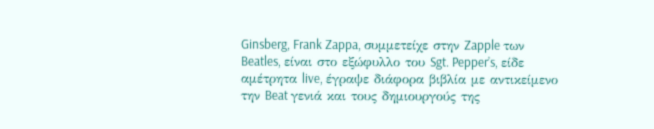Ginsberg, Frank Zappa, συμμετείχε στην Zapple των Beatles, είναι στο εξώφυλλο του Sgt. Pepper’s, είδε αμέτρητα live, έγραψε διάφορα βιβλία με αντικείμενο την Beat γενιά και τους δημιουργούς της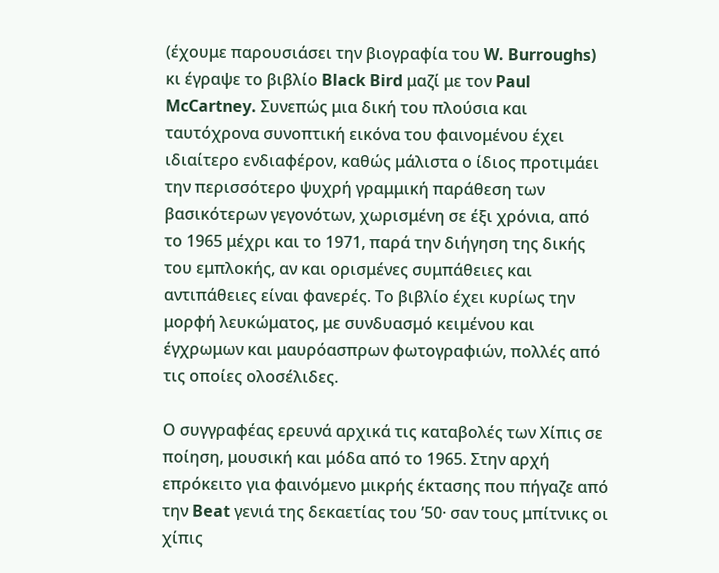(έχουμε παρουσιάσει την βιογραφία του W. Burroughs) κι έγραψε το βιβλίο Black Bird μαζί με τον Paul McCartney. Συνεπώς μια δική του πλούσια και ταυτόχρονα συνοπτική εικόνα του φαινομένου έχει ιδιαίτερο ενδιαφέρον, καθώς μάλιστα ο ίδιος προτιμάει την περισσότερο ψυχρή γραμμική παράθεση των βασικότερων γεγονότων, χωρισμένη σε έξι χρόνια, από το 1965 μέχρι και το 1971, παρά την διήγηση της δικής του εμπλοκής, αν και ορισμένες συμπάθειες και αντιπάθειες είναι φανερές. Το βιβλίο έχει κυρίως την μορφή λευκώματος, με συνδυασμό κειμένου και έγχρωμων και μαυρόασπρων φωτογραφιών, πολλές από τις οποίες ολοσέλιδες.

Ο συγγραφέας ερευνά αρχικά τις καταβολές των Χίπις σε ποίηση, μουσική και μόδα από το 1965. Στην αρχή επρόκειτο για φαινόμενο μικρής έκτασης που πήγαζε από την Beat γενιά της δεκαετίας του ’50· σαν τους μπίτνικς οι χίπις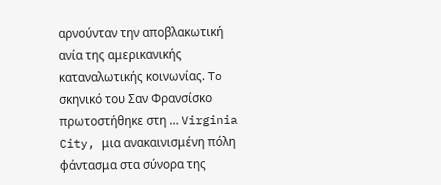αρνούνταν την αποβλακωτική ανία της αμερικανικής καταναλωτικής κοινωνίας. To σκηνικό του Σαν Φρανσίσκο πρωτοστήθηκε στη … Virginia City, μια ανακαινισμένη πόλη φάντασμα στα σύνορα της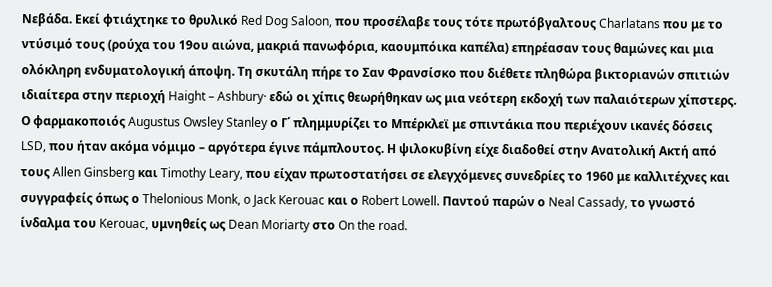Νεβάδα. Εκεί φτιάχτηκε το θρυλικό Red Dog Saloon, που προσέλαβε τους τότε πρωτόβγαλτους Charlatans που με το ντύσιμό τους (ρούχα του 19ου αιώνα, μακριά πανωφόρια, καουμπόικα καπέλα) επηρέασαν τους θαμώνες και μια ολόκληρη ενδυματολογική άποψη. Τη σκυτάλη πήρε το Σαν Φρανσίσκο που διέθετε πληθώρα βικτοριανών σπιτιών ιδιαίτερα στην περιοχή Haight – Ashbury· εδώ οι χίπις θεωρήθηκαν ως μια νεότερη εκδοχή των παλαιότερων χίπστερς. Ο φαρμακοποιός Augustus Owsley Stanley ο Γ΄ πλημμυρίζει το Μπέρκλεϊ με σπιντάκια που περιέχουν ικανές δόσεις LSD, που ήταν ακόμα νόμιμο – αργότερα έγινε πάμπλουτος. Η ψιλοκυβίνη είχε διαδοθεί στην Ανατολική Ακτή από τους Allen Ginsberg και Timothy Leary, που είχαν πρωτοστατήσει σε ελεγχόμενες συνεδρίες το 1960 με καλλιτέχνες και συγγραφείς όπως ο Thelonious Monk, o Jack Kerouac και ο Robert Lowell. Παντού παρών ο Neal Cassady, το γνωστό ίνδαλμα του Kerouac, υμνηθείς ως Dean Moriarty στο On the road.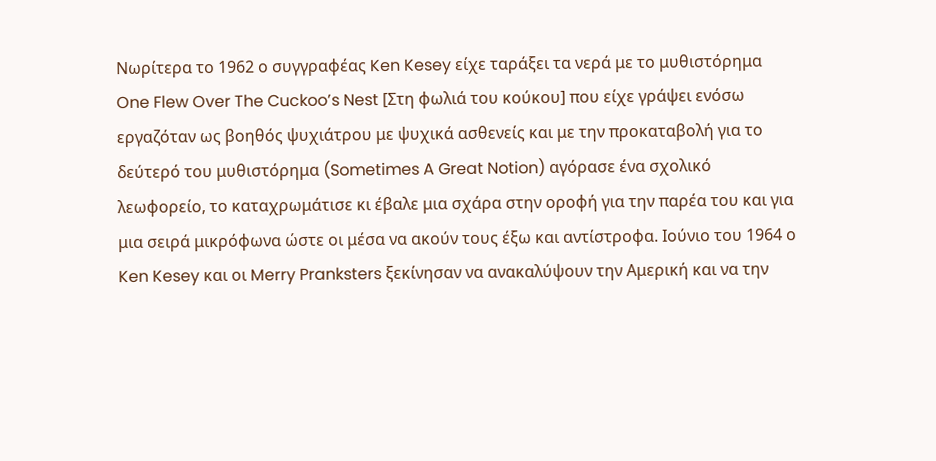Νωρίτερα το 1962 ο συγγραφέας Ken Kesey είχε ταράξει τα νερά με το μυθιστόρημα One Flew Over The Cuckoo’s Nest [Στη φωλιά του κούκου] που είχε γράψει ενόσω εργαζόταν ως βοηθός ψυχιάτρου με ψυχικά ασθενείς και με την προκαταβολή για το δεύτερό του μυθιστόρημα (Sometimes A Great Notion) αγόρασε ένα σχολικό λεωφορείο, το καταχρωμάτισε κι έβαλε μια σχάρα στην οροφή για την παρέα του και για μια σειρά μικρόφωνα ώστε οι μέσα να ακούν τους έξω και αντίστροφα. Ιούνιο του 1964 ο Ken Kesey και οι Merry Pranksters ξεκίνησαν να ανακαλύψουν την Αμερική και να την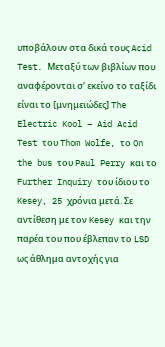υποβάλουν στα δικά τους Acid Test. Μεταξύ των βιβλίων που αναφέρονται σ’ εκείνο το ταξίδι είναι το [μνημειώδες] The Electric Kool – Aid Acid Test του Thom Wolfe, το On the bus του Paul Perry και το Further Inquiry του ίδιου το Kesey, 25 χρόνια μετά. Σε αντίθεση με τον Kesey και την παρέα του που έβλεπαν το LSD ως άθλημα αντοχής για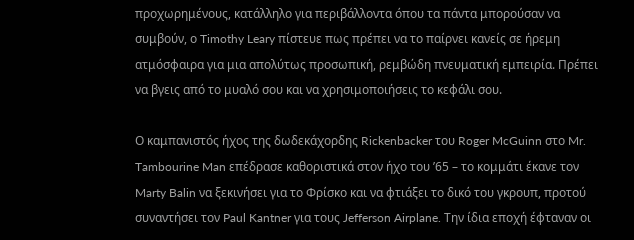προχωρημένους, κατάλληλο για περιβάλλοντα όπου τα πάντα μπορούσαν να συμβούν, ο Timothy Leary πίστευε πως πρέπει να το παίρνει κανείς σε ήρεμη ατμόσφαιρα για μια απολύτως προσωπική, ρεμβώδη πνευματική εμπειρία. Πρέπει να βγεις από το μυαλό σου και να χρησιμοποιήσεις το κεφάλι σου.

Ο καμπανιστός ήχος της δωδεκάχορδης Rickenbacker του Roger McGuinn στο Mr. Tambourine Man επέδρασε καθοριστικά στον ήχο του ’65 – το κομμάτι έκανε τον Marty Balin να ξεκινήσει για το Φρίσκο και να φτιάξει το δικό του γκρουπ, προτού συναντήσει τον Paul Kantner για τους Jefferson Airplane. Την ίδια εποχή έφταναν οι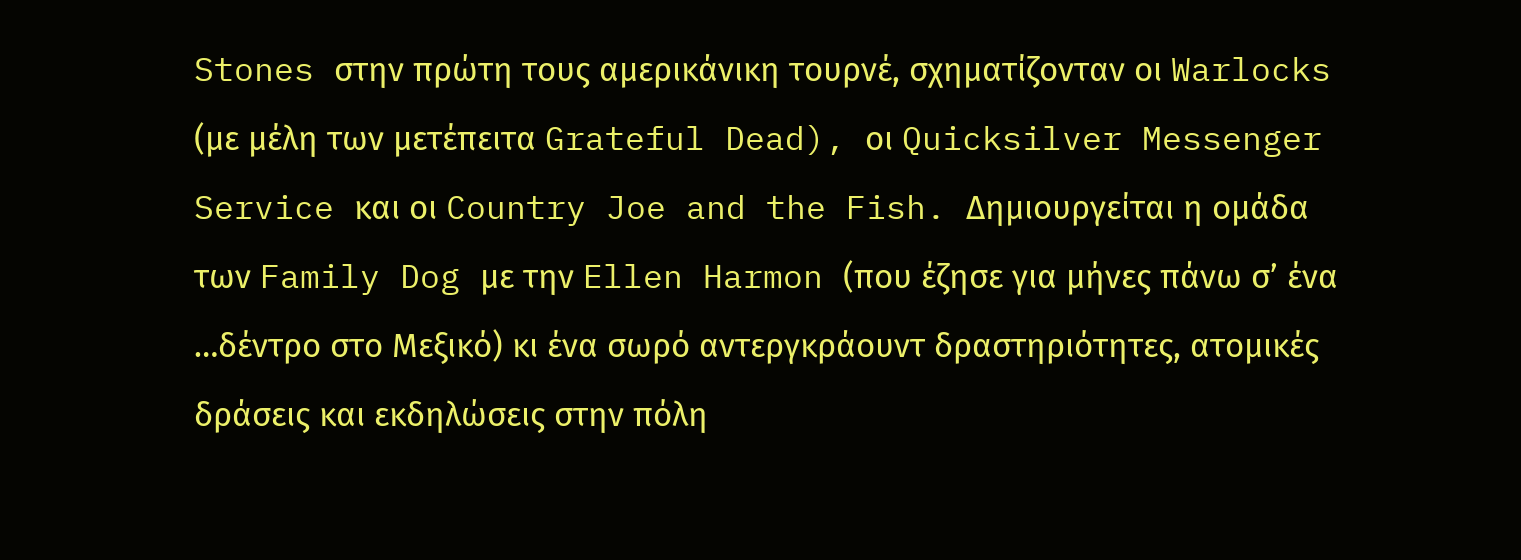Stones στην πρώτη τους αμερικάνικη τουρνέ, σχηματίζονταν οι Warlocks (με μέλη των μετέπειτα Grateful Dead), οι Quicksilver Messenger Service και οι Country Joe and the Fish. Δημιουργείται η ομάδα των Family Dog με την Ellen Harmon (που έζησε για μήνες πάνω σ’ ένα …δέντρο στο Μεξικό) κι ένα σωρό αντεργκράουντ δραστηριότητες, ατομικές δράσεις και εκδηλώσεις στην πόλη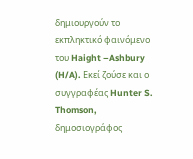δημιουργούν το εκπληκτικό φαινόμενο του Haight –Ashbury (H/A). Εκεί ζούσε και ο συγγραφέας Hunter S. Thomson, δημοσιογράφος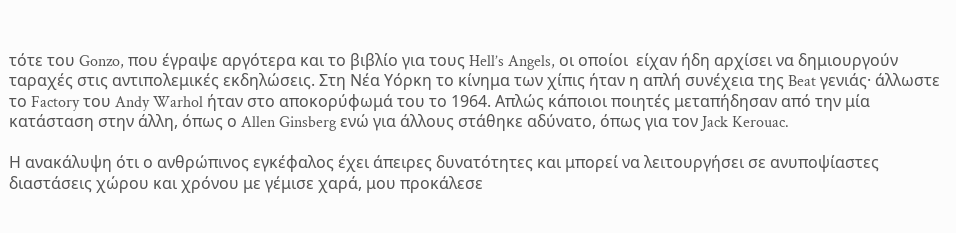τότε του Gonzo, που έγραψε αργότερα και το βιβλίο για τους Hell’s Angels, οι οποίοι  είχαν ήδη αρχίσει να δημιουργούν ταραχές στις αντιπολεμικές εκδηλώσεις. Στη Νέα Υόρκη το κίνημα των χίπις ήταν η απλή συνέχεια της Beat γενιάς· άλλωστε το Factory τoυ Andy Warhol ήταν στο αποκορύφωμά του το 1964. Απλώς κάποιοι ποιητές μεταπήδησαν από την μία κατάσταση στην άλλη, όπως ο Allen Ginsberg ενώ για άλλους στάθηκε αδύνατο, όπως για τον Jack Kerouac.

Η ανακάλυψη ότι ο ανθρώπινος εγκέφαλος έχει άπειρες δυνατότητες και μπορεί να λειτουργήσει σε ανυποψίαστες διαστάσεις χώρου και χρόνου με γέμισε χαρά, μου προκάλεσε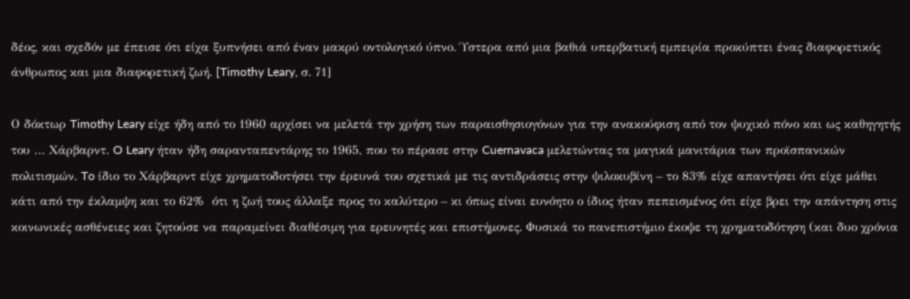δέος, και σχεδόν με έπεισε ότι είχα ξυπνήσει από έναν μακρύ οντολογικό ύπνο. Ύστερα από μια βαθιά υπερβατική εμπειρία προκύπτει ένας διαφορετικός άνθρωπος και μια διαφορετική ζωή. [Timothy Leary, σ. 71]

Ο δόκτωρ Timothy Leary είχε ήδη από το 1960 αρχίσει να μελετά την χρήση των παραισθησιογόνων για την ανακούφιση από τον ψυχικό πόνο και ως καθηγητής του … Χάρβαρντ. O Leary ήταν ήδη σαρανταπεντάρης το 1965, που το πέρασε στην Cuernavaca μελετώντας τα μαγικά μανιτάρια των προϊσπανικών πολιτισμών. To ίδιο το Χάρβαρντ είχε χρηματοδοτήσει την έρευνά του σχετικά με τις αντιδράσεις στην ψιλοκυβίνη – το 83% είχε απαντήσει ότι είχε μάθει κάτι από την έκλαμψη και το 62%  ότι η ζωή τους άλλαξε προς το καλύτερο – κι όπως είναι ευνόητο ο ίδιος ήταν πεπεισμένος ότι είχε βρει την απάντηση στις κοινωνικές ασθένειες και ζητούσε να παραμείνει διαθέσιμη για ερευνητές και επιστήμονες. Φυσικά το πανεπιστήμιο έκοψε τη χρηματοδότηση (και δυο χρόνια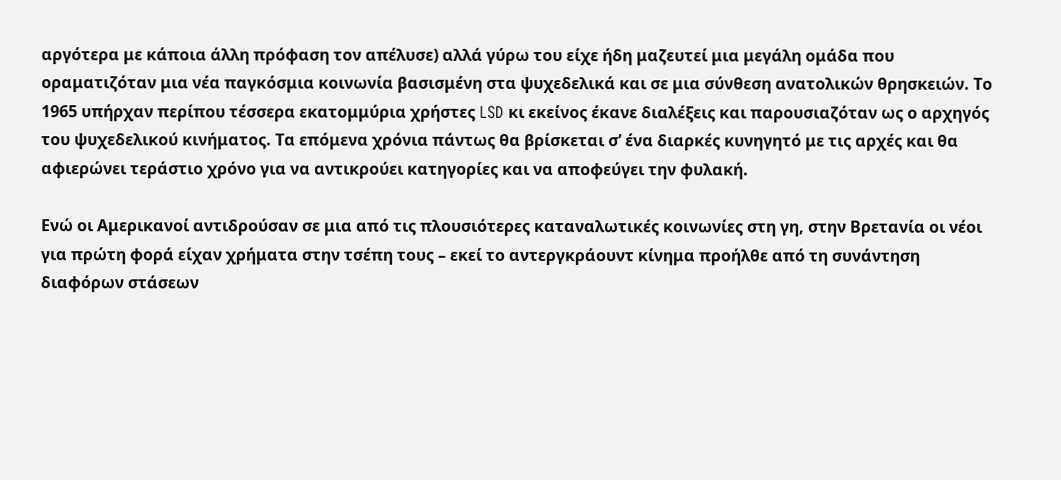αργότερα με κάποια άλλη πρόφαση τον απέλυσε) αλλά γύρω του είχε ήδη μαζευτεί μια μεγάλη ομάδα που οραματιζόταν μια νέα παγκόσμια κοινωνία βασισμένη στα ψυχεδελικά και σε μια σύνθεση ανατολικών θρησκειών. Το 1965 υπήρχαν περίπου τέσσερα εκατομμύρια χρήστες LSD κι εκείνος έκανε διαλέξεις και παρουσιαζόταν ως ο αρχηγός του ψυχεδελικού κινήματος. Τα επόμενα χρόνια πάντως θα βρίσκεται σ’ ένα διαρκές κυνηγητό με τις αρχές και θα αφιερώνει τεράστιο χρόνο για να αντικρούει κατηγορίες και να αποφεύγει την φυλακή.

Ενώ οι Αμερικανοί αντιδρούσαν σε μια από τις πλουσιότερες καταναλωτικές κοινωνίες στη γη, στην Βρετανία οι νέοι για πρώτη φορά είχαν χρήματα στην τσέπη τους – εκεί το αντεργκράουντ κίνημα προήλθε από τη συνάντηση διαφόρων στάσεων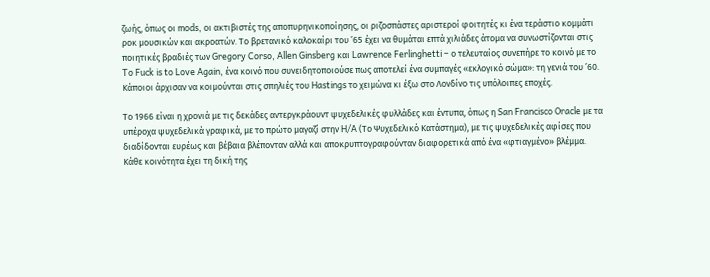ζωής, όπως οι mods, οι ακτιβιστές της αποπυρηνικοποίησης, οι ριζοσπάστες αριστεροί φοιτητές κι ένα τεράστιο κομμάτι ροκ μουσικών και ακροατών. Το βρετανικό καλοκαίρι του ’65 έχει να θυμάται επτά χιλιάδες άτομα να συνωστίζονται στις ποιητικές βραδιές των Gregory Corso, Allen Ginsberg και Lawrence Ferlinghetti – ο τελευταίος συνεπήρε το κοινό με το To Fuck is to Love Again, ένα κοινό που συνειδητοποιούσε πως αποτελεί ένα συμπαγές «εκλογικό σώμα»: τη γενιά του ’60. Κάποιοι άρχισαν να κοιμούνται στις σπηλιές του Hastings το χειμώνα κι έξω στο Λονδίνο τις υπόλοιπες εποχές.

Το 1966 είναι η χρονιά με τις δεκάδες αντεργκράουντ ψυχεδελικές φυλλάδες και έντυπα, όπως η San Francisco Oracle με τα υπέροχα ψυχεδελικά γραφικά, με το πρώτο μαγαζί στην H/A (Το Ψυχεδελικό Κατάστημα), με τις ψυχεδελικές αφίσες που διαδίδονται ευρέως και βέβαια βλέπονταν αλλά και αποκρυπτογραφούνταν διαφορετικά από ένα «φτιαγμένο» βλέμμα. Κάθε κοινότητα έχει τη δική της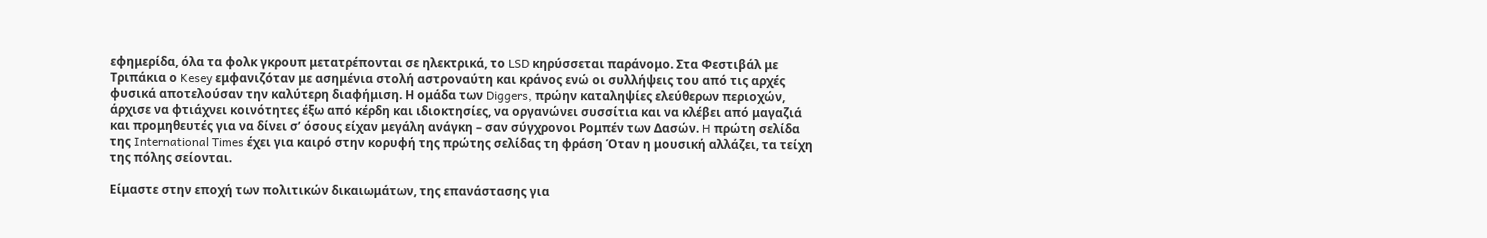εφημερίδα, όλα τα φολκ γκρουπ μετατρέπονται σε ηλεκτρικά, το LSD κηρύσσεται παράνομο. Στα Φεστιβάλ με Τριπάκια ο Kesey εμφανιζόταν με ασημένια στολή αστροναύτη και κράνος ενώ οι συλλήψεις του από τις αρχές φυσικά αποτελούσαν την καλύτερη διαφήμιση. Η ομάδα των Diggers, πρώην καταληψίες ελεύθερων περιοχών, άρχισε να φτιάχνει κοινότητες έξω από κέρδη και ιδιοκτησίες, να οργανώνει συσσίτια και να κλέβει από μαγαζιά και προμηθευτές για να δίνει σ’ όσους είχαν μεγάλη ανάγκη – σαν σύγχρονοι Ρομπέν των Δασών. H πρώτη σελίδα της International Times έχει για καιρό στην κορυφή της πρώτης σελίδας τη φράση Όταν η μουσική αλλάζει, τα τείχη της πόλης σείονται.

Είμαστε στην εποχή των πολιτικών δικαιωμάτων, της επανάστασης για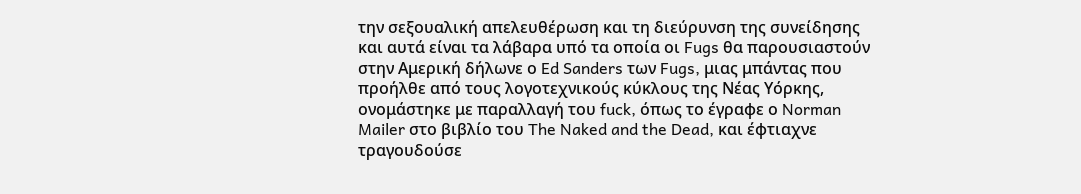την σεξουαλική απελευθέρωση και τη διεύρυνση της συνείδησης και αυτά είναι τα λάβαρα υπό τα οποία οι Fugs θα παρουσιαστούν στην Αμερική δήλωνε ο Ed Sanders των Fugs, μιας μπάντας που προήλθε από τους λογοτεχνικούς κύκλους της Νέας Υόρκης, ονομάστηκε με παραλλαγή του fuck, όπως το έγραφε ο Norman Mailer στο βιβλίο του The Naked and the Dead, και έφτιαχνε τραγουδούσε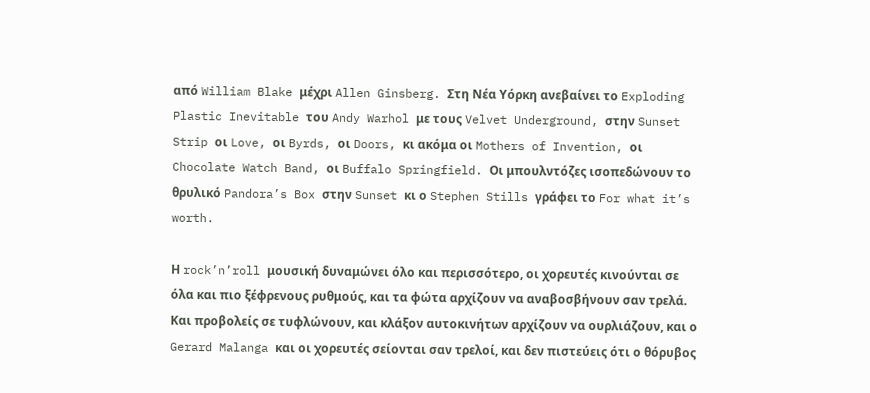από William Blake μέχρι Allen Ginsberg. Στη Νέα Υόρκη ανεβαίνει το Exploding Plastic Inevitable του Andy Warhol με τους Velvet Underground, στην Sunset Strip οι Love, οι Byrds, οι Doors, κι ακόμα οι Mothers of Invention, οι Chocolate Watch Band, οι Buffalo Springfield. Οι μπουλντόζες ισοπεδώνουν το θρυλικό Pandora’s Box στην Sunset κι ο Stephen Stills γράφει το For what it’s worth.

Η rock’n’roll μουσική δυναμώνει όλο και περισσότερο, οι χορευτές κινούνται σε όλα και πιο ξέφρενους ρυθμούς, και τα φώτα αρχίζουν να αναβοσβήνουν σαν τρελά. Και προβολείς σε τυφλώνουν, και κλάξον αυτοκινήτων αρχίζουν να ουρλιάζουν, και ο Gerard Malanga και οι χορευτές σείονται σαν τρελοί, και δεν πιστεύεις ότι ο θόρυβος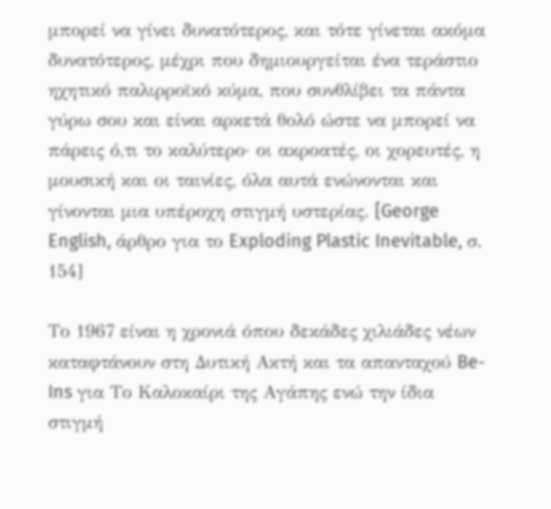μπορεί να γίνει δυνατότερος, και τότε γίνεται ακόμα δυνατότερος, μέχρι που δημιουργείται ένα τεράστιο ηχητικό παλιρροϊκό κύμα, που συνθλίβει τα πάντα γύρω σου και είναι αρκετά θολό ώστε να μπορεί να πάρεις ό,τι το καλύτερο· οι ακροατές, οι χορευτές, η μουσική και οι ταινίες, όλα αυτά ενώνονται και γίνονται μια υπέροχη στιγμή υστερίας. [George English, άρθρο για το Exploding Plastic Inevitable, σ. 154]

Το 1967 είναι η χρονιά όπου δεκάδες χιλιάδες νέων καταφτάνουν στη Δυτική Ακτή και τα απανταχού Be-Ins για Το Καλοκαίρι της Αγάπης ενώ την ίδια στιγμή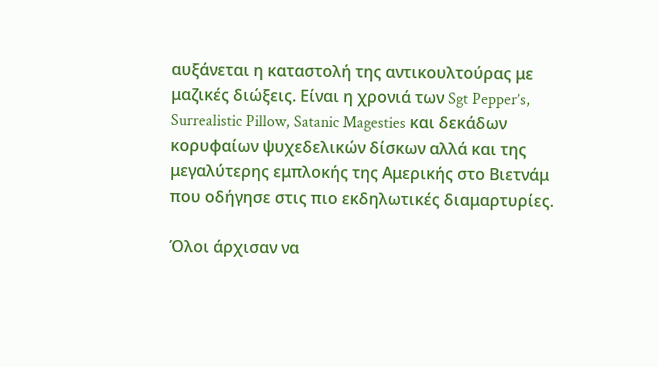αυξάνεται η καταστολή της αντικουλτούρας με μαζικές διώξεις. Είναι η χρονιά των Sgt Pepper’s, Surrealistic Pillow, Satanic Magesties και δεκάδων κορυφαίων ψυχεδελικών δίσκων αλλά και της μεγαλύτερης εμπλοκής της Αμερικής στο Βιετνάμ που οδήγησε στις πιο εκδηλωτικές διαμαρτυρίες.

Όλοι άρχισαν να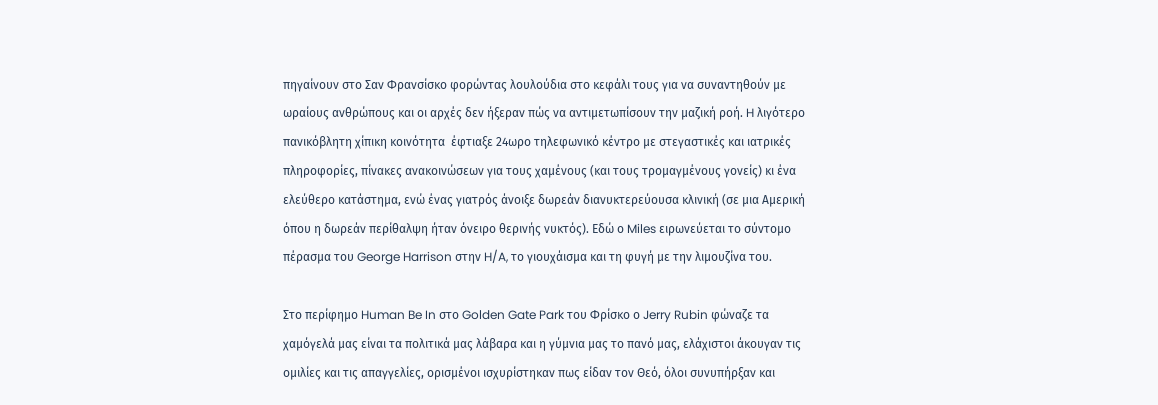πηγαίνουν στο Σαν Φρανσίσκο φορώντας λουλούδια στο κεφάλι τους για να συναντηθούν με ωραίους ανθρώπους και οι αρχές δεν ήξεραν πώς να αντιμετωπίσουν την μαζική ροή. H λιγότερο πανικόβλητη χίπικη κοινότητα  έφτιαξε 24ωρο τηλεφωνικό κέντρο με στεγαστικές και ιατρικές πληροφορίες, πίνακες ανακοινώσεων για τους χαμένους (και τους τρομαγμένους γονείς) κι ένα ελεύθερο κατάστημα, ενώ ένας γιατρός άνοιξε δωρεάν διανυκτερεύουσα κλινική (σε μια Αμερική όπου η δωρεάν περίθαλψη ήταν όνειρο θερινής νυκτός). Εδώ ο Miles ειρωνεύεται το σύντομο πέρασμα του George Harrison στην H/A, το γιουχάισμα και τη φυγή με την λιμουζίνα του.

Στο περίφημο Human Be In στο Golden Gate Park του Φρίσκο ο Jerry Rubin φώναζε τα χαμόγελά μας είναι τα πολιτικά μας λάβαρα και η γύμνια μας το πανό μας, ελάχιστοι άκουγαν τις ομιλίες και τις απαγγελίες, ορισμένοι ισχυρίστηκαν πως είδαν τον Θεό, όλοι συνυπήρξαν και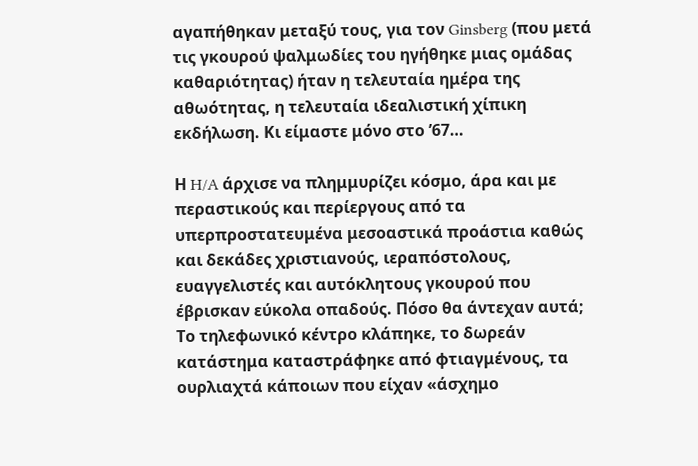αγαπήθηκαν μεταξύ τους, για τον Ginsberg (που μετά τις γκουρού ψαλμωδίες του ηγήθηκε μιας ομάδας καθαριότητας) ήταν η τελευταία ημέρα της αθωότητας, η τελευταία ιδεαλιστική χίπικη εκδήλωση. Κι είμαστε μόνο στο ’67…

Η H/A άρχισε να πλημμυρίζει κόσμο, άρα και με περαστικούς και περίεργους από τα υπερπροστατευμένα μεσοαστικά προάστια καθώς και δεκάδες χριστιανούς, ιεραπόστολους, ευαγγελιστές και αυτόκλητους γκουρού που έβρισκαν εύκολα οπαδούς. Πόσο θα άντεχαν αυτά; Το τηλεφωνικό κέντρο κλάπηκε, το δωρεάν κατάστημα καταστράφηκε από φτιαγμένους, τα ουρλιαχτά κάποιων που είχαν «άσχημο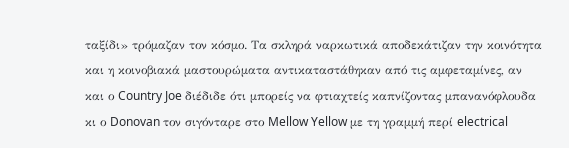ταξίδι» τρόμαζαν τον κόσμο. Τα σκληρά ναρκωτικά αποδεκάτιζαν την κοινότητα και η κοινοβιακά μαστουρώματα αντικαταστάθηκαν από τις αμφεταμίνες, αν και ο Country Joe διέδιδε ότι μπορείς να φτιαχτείς καπνίζοντας μπανανόφλουδα κι ο Donovan τον σιγόνταρε στο Mellow Yellow με τη γραμμή περί electrical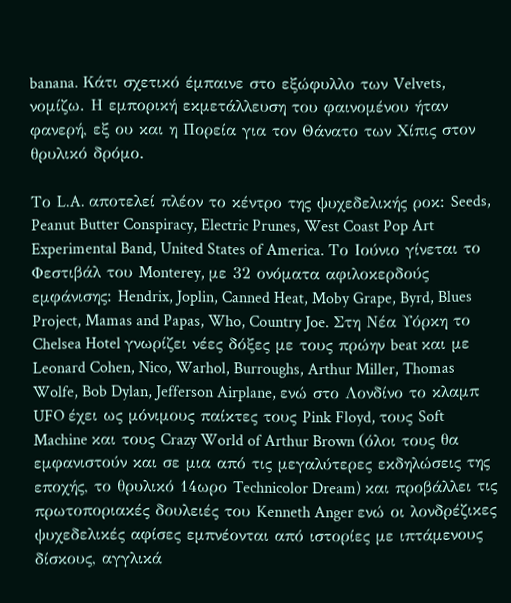banana. Κάτι σχετικό έμπαινε στο εξώφυλλο των Velvets, νομίζω. Η εμπορική εκμετάλλευση του φαινομένου ήταν φανερή, εξ ου και η Πορεία για τον Θάνατο των Χίπις στον θρυλικό δρόμο.

Το L.A. αποτελεί πλέον το κέντρο της ψυχεδελικής ροκ: Seeds, Peanut Butter Conspiracy, Electric Prunes, West Coast Pop Art Experimental Band, United States of America. Το Ιούνιο γίνεται το Φεστιβάλ του Monterey, με 32 ονόματα αφιλοκερδούς εμφάνισης: Hendrix, Joplin, Canned Heat, Moby Grape, Byrd, Blues Project, Mamas and Papas, Who, Country Joe. Στη Νέα Υόρκη το Chelsea Hotel γνωρίζει νέες δόξες με τους πρώην beat και με Leonard Cohen, Nico, Warhol, Burroughs, Arthur Miller, Thomas Wolfe, Bob Dylan, Jefferson Airplane, ενώ στο Λονδίνο το κλαμπ UFO έχει ως μόνιμους παίκτες τους Pink Floyd, τους Soft Machine και τους Crazy World of Arthur Brown (όλοι τους θα εμφανιστούν και σε μια από τις μεγαλύτερες εκδηλώσεις της εποχής, το θρυλικό 14ωρο Technicolor Dream) και προβάλλει τις πρωτοποριακές δουλειές του Kenneth Anger ενώ οι λονδρέζικες ψυχεδελικές αφίσες εμπνέονται από ιστορίες με ιπτάμενους δίσκους, αγγλικά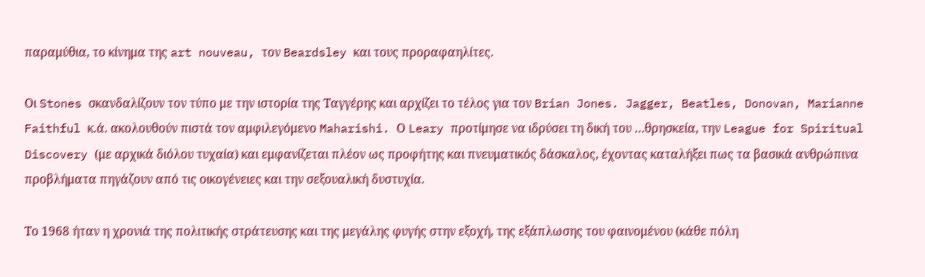παραμύθια, το κίνημα της art nouveau, τον Beardsley και τους προραφαηλίτες.

Οι Stones σκανδαλίζουν τον τύπο με την ιστορία της Ταγγέρης και αρχίζει το τέλος για τον Brian Jones. Jagger, Beatles, Donovan, Marianne Faithful κ.ά. ακολουθούν πιστά τον αμφιλεγόμενο Maharishi. Ο Leary προτίμησε να ιδρύσει τη δική του …θρησκεία, την League for Spiritual Discovery (με αρχικά διόλου τυχαία) και εμφανίζεται πλέον ως προφήτης και πνευματικός δάσκαλος, έχοντας καταλήξει πως τα βασικά ανθρώπινα προβλήματα πηγάζουν από τις οικογένειες και την σεξουαλική δυστυχία.

Το 1968 ήταν η χρονιά της πολιτικής στράτευσης και της μεγάλης φυγής στην εξοχή, της εξάπλωσης του φαινομένου (κάθε πόλη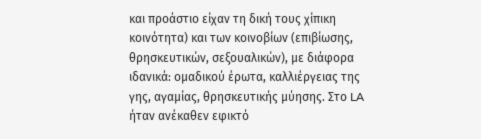και προάστιο είχαν τη δική τους χίπικη κοινότητα) και των κοινοβίων (επιβίωσης, θρησκευτικών, σεξουαλικών), με διάφορα ιδανικά: ομαδικού έρωτα, καλλιέργειας της γης, αγαμίας, θρησκευτικής μύησης. Στο LA ήταν ανέκαθεν εφικτό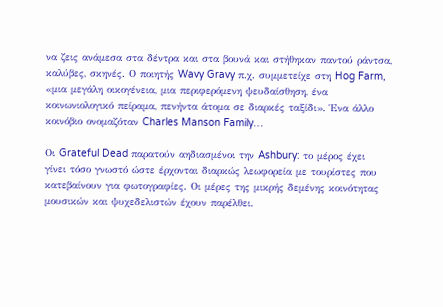να ζεις ανάμεσα στα δέντρα και στα βουνά και στήθηκαν παντού ράντσα, καλύβες, σκηνές. Ο ποιητής Wavy Gravy π.χ. συμμετείχε στη Hog Farm, «μια μεγάλη οικογένεια, μια περιφερόμενη ψευδαίσθηση, ένα κοινωνιολογικό πείραμα, πενήντα άτομα σε διαρκές ταξίδι». Ένα άλλο κοινόβιο ονομαζόταν Charles Manson Family…

Οι Grateful Dead παρατούν αηδιασμένοι την Ashbury: το μέρος έχει γίνει τόσο γνωστό ώστε έρχονται διαρκώς λεωφορεία με τουρίστες που κατεβαίνουν για φωτογραφίες. Οι μέρες της μικρής δεμένης κοινότητας μουσικών και ψυχεδελιστών έχουν παρέλθει.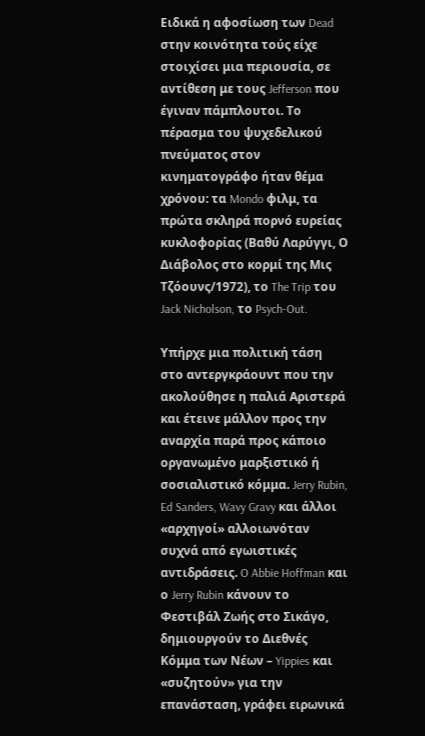Ειδικά η αφοσίωση των Dead στην κοινότητα τούς είχε στοιχίσει μια περιουσία, σε αντίθεση με τους Jefferson που έγιναν πάμπλουτοι. Το πέρασμα του ψυχεδελικού πνεύματος στον κινηματογράφο ήταν θέμα χρόνου: τα Mondo φιλμ, τα πρώτα σκληρά πορνό ευρείας κυκλοφορίας (Βαθύ Λαρύγγι, Ο Διάβολος στο κορμί της Μις Τζόουνς/1972), το The Trip του Jack Nicholson, το Psych-Out.

Υπήρχε μια πολιτική τάση στο αντεργκράουντ που την ακολούθησε η παλιά Αριστερά και έτεινε μάλλον προς την αναρχία παρά προς κάποιο οργανωμένο μαρξιστικό ή σοσιαλιστικό κόμμα. Jerry Rubin, Ed Sanders, Wavy Gravy και άλλοι «αρχηγοί» αλλοιωνόταν συχνά από εγωιστικές αντιδράσεις. O Abbie Hoffman και ο Jerry Rubin κάνουν το Φεστιβάλ Ζωής στο Σικάγο, δημιουργούν το Διεθνές Κόμμα των Νέων – Yippies και «συζητούν» για την επανάσταση, γράφει ειρωνικά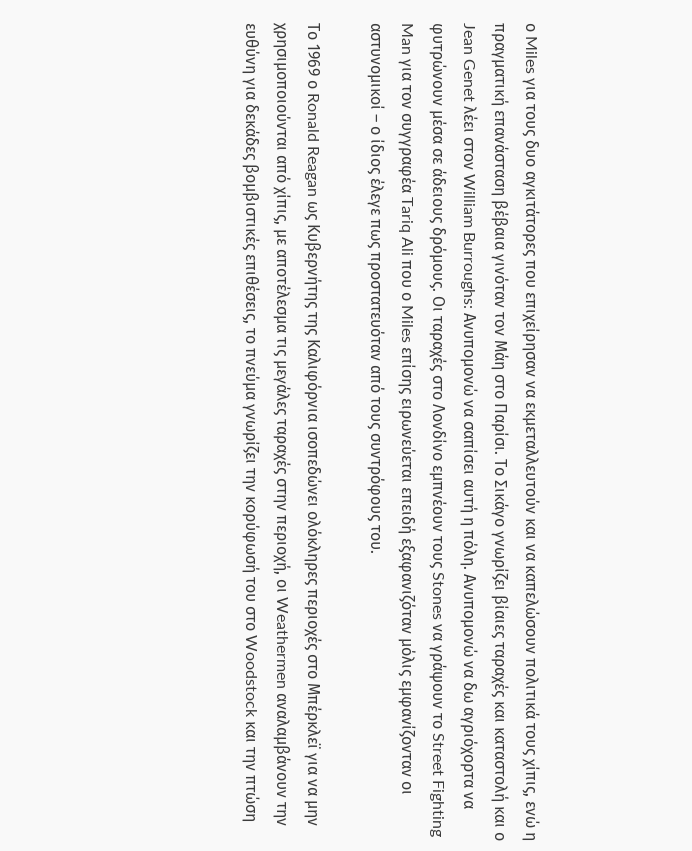ο Miles για τους δυο αγκιτάτορες που επιχείρησαν να εκμεταλλευτούν και να καπελώσουν πολιτικά τους χίπις, ενώ η πραγματική επανάσταση βέβαια γινόταν τον Μάη στο Παρίσι. Το Σικάγο γνωρίζει βίαιες ταραχές και καταστολή και ο Jean Genet λέει στον William Burroughs: Ανυπομονώ να σαπίσει αυτή η πόλη. Ανυπομονώ να δω αγριόχορτα να φυτρώνουν μέσα σε άδειους δρόμους. Οι ταραχές στο Λονδίνο εμπνέουν τους Stones να γράψουν το Street Fighting Man για τον συγγραφέα Tariq Ali που ο Miles επίσης ειρωνεύεται επειδή εξαφανιζόταν μόλις εμφανίζονταν οι αστυνομικοί – ο ίδιος έλεγε πως προστατευόταν από τους συντρόφους του.

Το 1969 ο Ronald Reagan ως Κυβερνήτης της Καλιφόρνια ισοπεδώνει ολόκληρες περιοχές στο Μπέρκλεϊ για να μην χρησιμοποιούνται από χίπις, με αποτέλεσμα τις μεγάλες ταραχές στην περιοχή, οι Weathermen αναλαμβάνουν την ευθύνη για δεκάδες βομβιστικές επιθέσεις, το πνεύμα γνωρίζει την κορύφωσή του στο Woodstock και την πτώση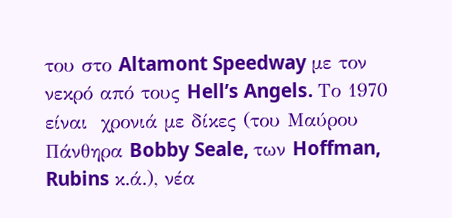του στο Altamont Speedway με τον νεκρό από τους Hell’s Angels. Το 1970 είναι  χρονιά με δίκες (του Μαύρου Πάνθηρα Bobby Seale, των Hoffman, Rubins κ.ά.), νέα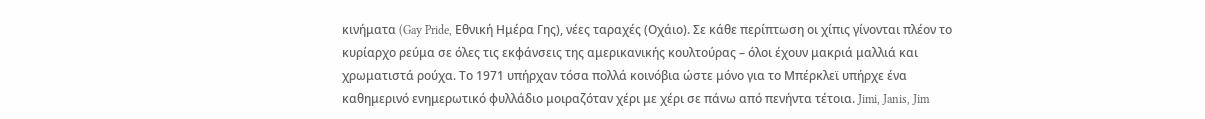κινήματα (Gay Pride, Εθνική Ημέρα Γης), νέες ταραχές (Οχάιο). Σε κάθε περίπτωση οι χίπις γίνονται πλέον το κυρίαρχο ρεύμα σε όλες τις εκφάνσεις της αμερικανικής κουλτούρας – όλοι έχουν μακριά μαλλιά και χρωματιστά ρούχα. Το 1971 υπήρχαν τόσα πολλά κοινόβια ώστε μόνο για το Μπέρκλεϊ υπήρχε ένα καθημερινό ενημερωτικό φυλλάδιο μοιραζόταν χέρι με χέρι σε πάνω από πενήντα τέτοια. Jimi, Janis, Jim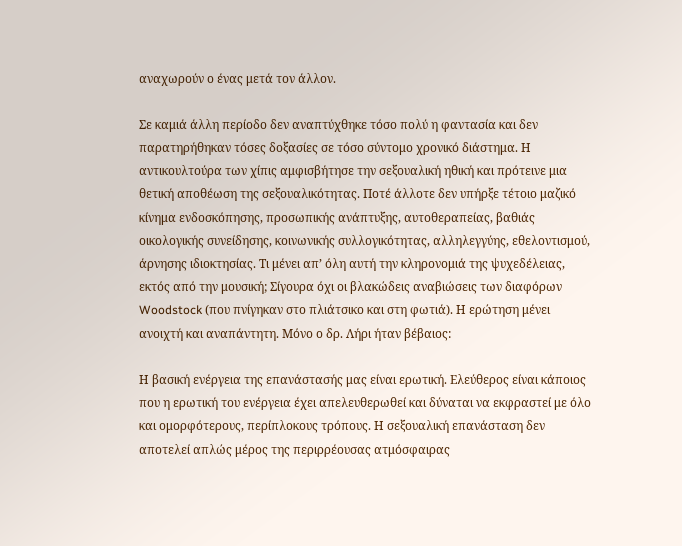αναχωρούν ο ένας μετά τον άλλον.

Σε καμιά άλλη περίοδο δεν αναπτύχθηκε τόσο πολύ η φαντασία και δεν παρατηρήθηκαν τόσες δοξασίες σε τόσο σύντομο χρονικό διάστημα. Η αντικουλτούρα των χίπις αμφισβήτησε την σεξουαλική ηθική και πρότεινε μια θετική αποθέωση της σεξουαλικότητας. Ποτέ άλλοτε δεν υπήρξε τέτοιο μαζικό κίνημα ενδοσκόπησης, προσωπικής ανάπτυξης, αυτοθεραπείας, βαθιάς οικολογικής συνείδησης, κοινωνικής συλλογικότητας, αλληλεγγύης, εθελοντισμού, άρνησης ιδιοκτησίας. Τι μένει απ’ όλη αυτή την κληρονομιά της ψυχεδέλειας, εκτός από την μουσική; Σίγουρα όχι οι βλακώδεις αναβιώσεις των διαφόρων Woodstock (που πνίγηκαν στο πλιάτσικο και στη φωτιά). Η ερώτηση μένει ανοιχτή και αναπάντητη. Μόνο ο δρ. Λήρι ήταν βέβαιος:

Η βασική ενέργεια της επανάστασής μας είναι ερωτική. Ελεύθερος είναι κάποιος που η ερωτική του ενέργεια έχει απελευθερωθεί και δύναται να εκφραστεί με όλο και ομορφότερους, περίπλοκους τρόπους. Η σεξουαλική επανάσταση δεν αποτελεί απλώς μέρος της περιρρέουσας ατμόσφαιρας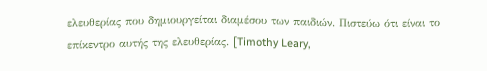ελευθερίας που δημιουργείται διαμέσου των παιδιών. Πιστεύω ότι είναι το επίκεντρο αυτής της ελευθερίας. [Timothy Leary,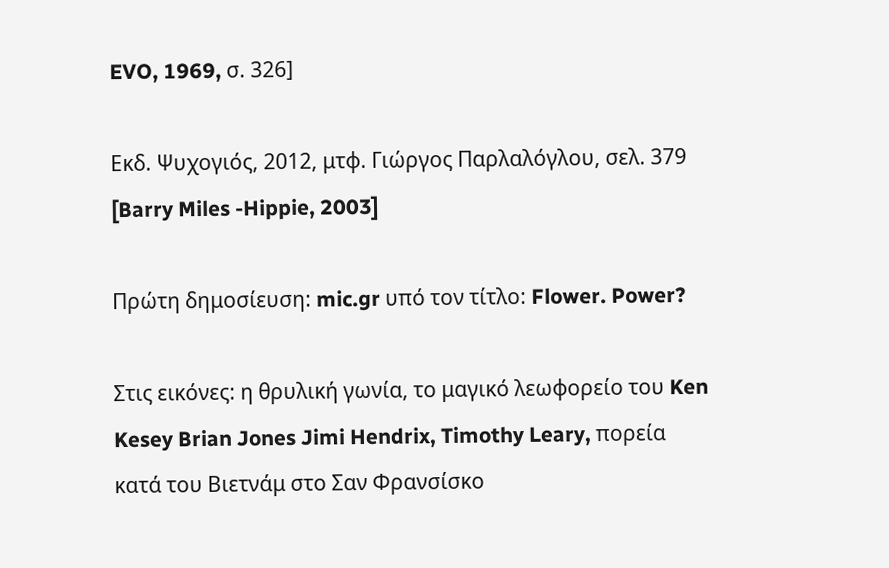EVO, 1969, σ. 326]

Εκδ. Ψυχογιός, 2012, μτφ. Γιώργος Παρλαλόγλου, σελ. 379 [Barry Miles -Hippie, 2003]

Πρώτη δημοσίευση: mic.gr υπό τον τίτλο: Flower. Power?

Στις εικόνες: η θρυλική γωνία, το μαγικό λεωφορείο του Ken Kesey Brian Jones Jimi Hendrix, Timothy Leary, πορεία κατά του Βιετνάμ στο Σαν Φρανσίσκο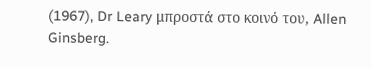(1967), Dr Leary μπροστά στο κοινό του, Allen Ginsberg.